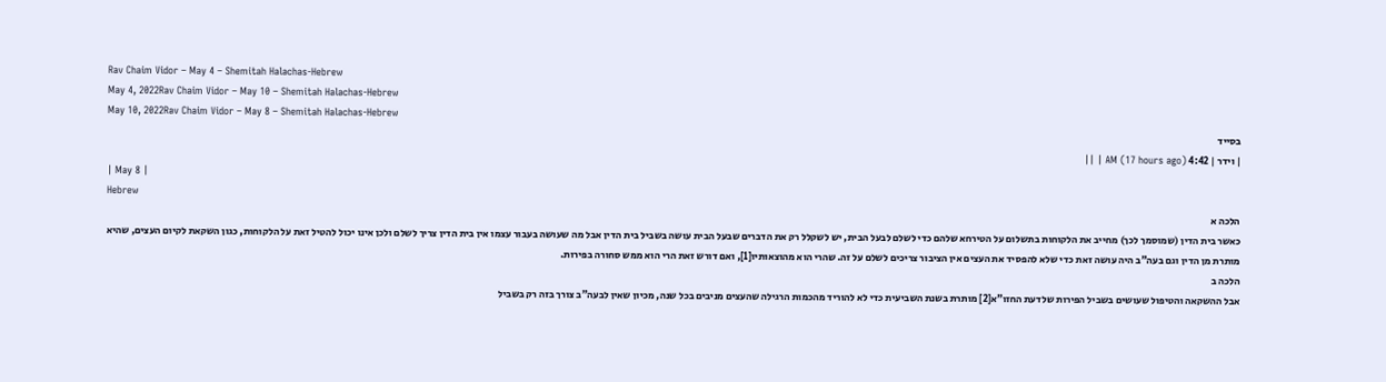Rav Chaim Vidor – May 4 – Shemitah Halachas-Hebrew
May 4, 2022Rav Chaim Vidor – May 10 – Shemitah Halachas-Hebrew
May 10, 2022Rav Chaim Vidor – May 8 – Shemitah Halachas-Hebrew
בסייד
| וידר | 4:42 AM (17 hours ago) | ||
| May 8 |
Hebrew
הלכה א
כאשר בית הדין (שמוסמך לכך) מחייב את הלקוחות בתשלום על הטירחא שלהם כדי לשלם לבעל הבית, יש לשקלל רק את הדברים שבעל הבית עושה בשביל בית הדין אבל מה שעושה בעבור עצמו אין בית הדין צריך לשלם ולכן אינו יכול להטיל זאת על הלקוחות, כגון השקאת לקיום העצים, שהיא מותרת מן הדין וגם בעה”ב היה עושה זאת כדי שלא להפסיד את העצים אין הציבור צריכים לשלם על זה. שהרי הוא מהוצאותיו[1], ואם דורש זאת הרי הוא ממש סחורה בפירות.
הלכה ב
אבל ההשקאה והטיפול שעושים בשביל הפירות שלדעת החזו”א[2] מותרת בשנת השביעית כדי לא להוריד מהכמות הרגילה שהעצים מניבים בכל שנה, מכיון שאין לבעה”ב צורך בזה רק בשביל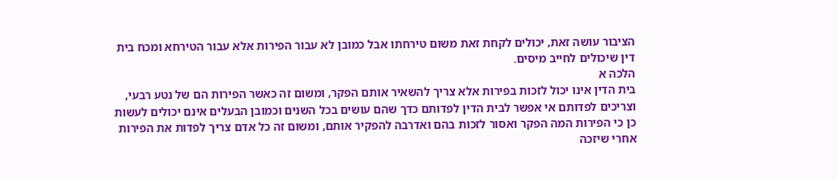הציבור עושה זאת, יכולים לקחת זאת משום טירחתו אבל כמובן לא עבור הפירות אלא עבור הטירחא ומכח בית דין שיכולים לחייב מיסים.
הלכה א
בית הדין אינו יכול לזכות בפירות אלא צריך להשאיר אותם הפקר, ומשום זה כאשר הפירות הם של נטע רבעי, וצריכים לפדותם אי אפשר לבית הדין לפדותם כדך שהם עושים בכל השנים וכמובן הבעלים אינם יכולים לעשות כן כי הפירות המה הפקר ואסור לזכות בהם ואדרבה להפקיר אותם, ומשום זה כל אדם צריך לפדות את הפירות אחרי שיזכה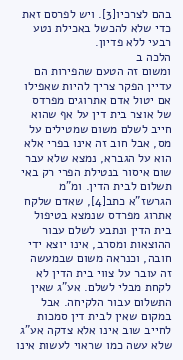בהם לצרכיו[3]. ויש לפרסם זאת כדי שלא להכשל באכילת נטע רבעי ללא פדיון.
הלכה ב
ומשום זה הטעם שהפירות הם עדיין הפקר צריך להיות שאפילו אם יטול אדם אתרוגים מפרדס של אוצר בית דין על אף שהוא חייב לשלם משום שמטילים על מס, אבל חוב זה אינו בפרי אלא הוא על הגברא, נמצא שלא עבר שום איסור בנטילת הפרי רק באי תשלום לבית הדין. ומ”מ הגרשז”א כתב[4], שאדם שלקח אתרוג מפרדס שנמצא בטיפול בית הדין ונתבע לשלם עבור ההוצאות ומסרב, אינו יוצא ידי חובה, וכנראה משום שבמעשה זה עובר על צווי בית הדין לא לקחת מבלי לשלם. אע”ג שאין התשלום עבור הלקיחה. אבל במקום שאין לבית דין סמכות לחייב שוב אינו אלא צדקה אע”ג שלא עשה כמו שראוי לעשות אינו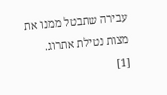עבירה שתבטל ממנו את מצות נטילת אתרוג.
[1]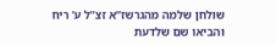שולחן שלמה מהגרשז”א זצ”ל ע’ ריח והביאו שם שלדעת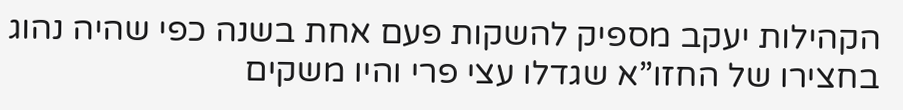הקהילות יעקב מספיק להשקות פעם אחת בשנה כפי שהיה נהוג בחצירו של החזו”א שגדלו עצי פרי והיו משקים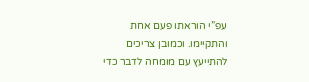עפ”י הוראתו פעם אחת והתקיימו. וכמובן צריכים להתייעץ עם מומחה לדבר כדי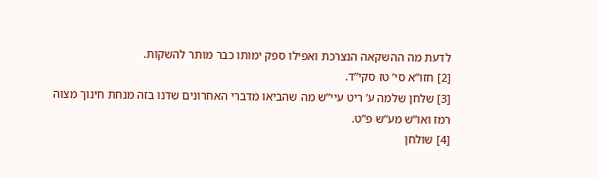לדעת מה ההשקאה הנצרכת ואפילו ספק ימותו כבר מותר להשקות.
[2] חזו”א סי’ טז סקי”ד.
[3] שלחן שלמה ע’ ריט עיי”ש מה שהביאו מדברי האחרונים שדנו בזה מנחת חינוך מצוה רמז ואו”ש מע”ש פ”ט.
[4] שולחן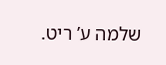שלמה ע’ ריט.